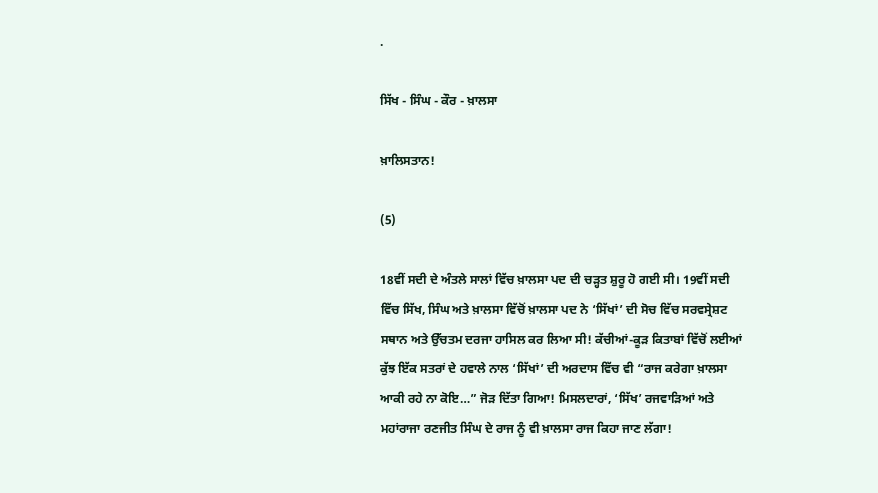.

ਸਿੱਖ - ਸਿੰਘ - ਕੌਰ - ਖ਼ਾਲਸਾ

ਖ਼ਾਲਿਸਤਾਨ!

(5)

18ਵੀਂ ਸਦੀ ਦੇ ਅੰਤਲੇ ਸਾਲਾਂ ਵਿੱਚ ਖ਼ਾਲਸਾ ਪਦ ਦੀ ਚੜ੍ਹਤ ਸ਼ੁਰੂ ਹੋ ਗਈ ਸੀ। 19ਵੀਂ ਸਦੀ ਵਿੱਚ ਸਿੱਖ, ਸਿੰਘ ਅਤੇ ਖ਼ਾਲਸਾ ਵਿੱਚੋਂ ਖ਼ਾਲਸਾ ਪਦ ਨੇ ‘ਸਿੱਖਾਂ’ ਦੀ ਸੋਚ ਵਿੱਚ ਸਰਵਸ੍ਰੇਸ਼ਟ ਸਥਾਨ ਅਤੇ ਉੱਚਤਮ ਦਰਜਾ ਹਾਸਿਲ ਕਰ ਲਿਆ ਸੀ! ਕੱਚੀਆਂ-ਕੂੜ ਕਿਤਾਬਾਂ ਵਿੱਚੋਂ ਲਈਆਂ ਕੁੱਝ ਇੱਕ ਸਤਰਾਂ ਦੇ ਹਵਾਲੇ ਨਾਲ ‘ਸਿੱਖਾਂ’ ਦੀ ਅਰਦਾਸ ਵਿੱਚ ਵੀ “ਰਾਜ ਕਰੇਗਾ ਖ਼ਾਲਸਾ ਆਕੀ ਰਹੇ ਨਾ ਕੋਇ…” ਜੋੜ ਦਿੱਤਾ ਗਿਆ! ਮਿਸਲਦਾਰਾਂ, ‘ਸਿੱਖ’ ਰਜਵਾੜਿਆਂ ਅਤੇ ਮਹਾਂਰਾਜਾ ਰਣਜੀਤ ਸਿੰਘ ਦੇ ਰਾਜ ਨੂੰ ਵੀ ਖ਼ਾਲਸਾ ਰਾਜ ਕਿਹਾ ਜਾਣ ਲੱਗਾ!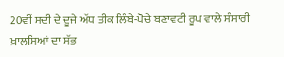20ਵੀਂ ਸਦੀ ਦੇ ਦੂਜੇ ਅੱਧ ਤੀਕ ਲਿੰਬੇ-ਪੋਚੇ ਬਣਾਵਟੀ ਰੂਪ ਵਾਲੇ ਸੰਸਾਰੀ ਖ਼ਾਲਸਿਆਂ ਦਾ ਸੱਭ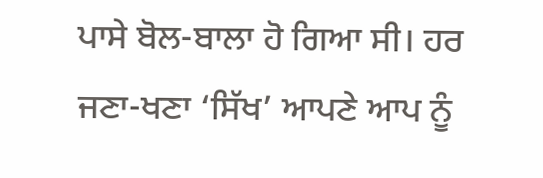ਪਾਸੇ ਬੋਲ-ਬਾਲਾ ਹੋ ਗਿਆ ਸੀ। ਹਰ ਜਣਾ-ਖਣਾ ‘ਸਿੱਖ’ ਆਪਣੇ ਆਪ ਨੂੰ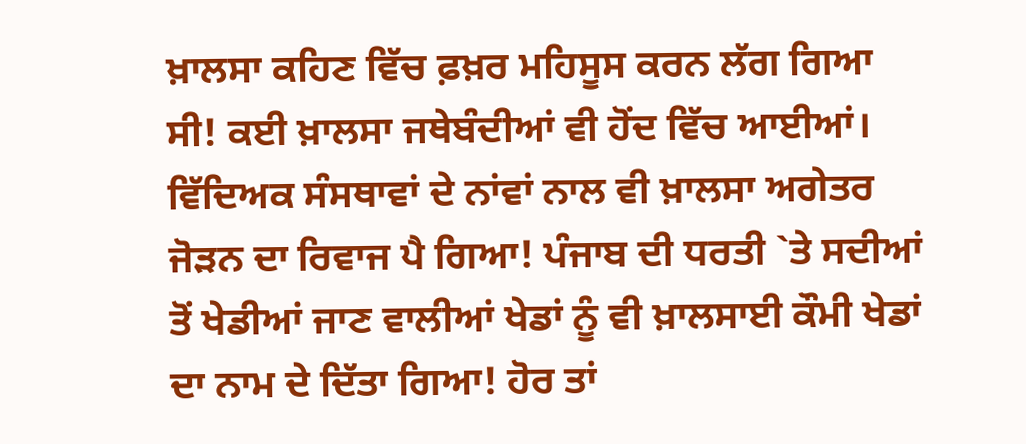ਖ਼ਾਲਸਾ ਕਹਿਣ ਵਿੱਚ ਫ਼ਖ਼ਰ ਮਹਿਸੂਸ ਕਰਨ ਲੱਗ ਗਿਆ ਸੀ! ਕਈ ਖ਼ਾਲਸਾ ਜਥੇਬੰਦੀਆਂ ਵੀ ਹੋਂਦ ਵਿੱਚ ਆਈਆਂ। ਵਿੱਦਿਅਕ ਸੰਸਥਾਵਾਂ ਦੇ ਨਾਂਵਾਂ ਨਾਲ ਵੀ ਖ਼ਾਲਸਾ ਅਗੇਤਰ ਜੋੜਨ ਦਾ ਰਿਵਾਜ ਪੈ ਗਿਆ! ਪੰਜਾਬ ਦੀ ਧਰਤੀ `ਤੇ ਸਦੀਆਂ ਤੋਂ ਖੇਡੀਆਂ ਜਾਣ ਵਾਲੀਆਂ ਖੇਡਾਂ ਨੂੰ ਵੀ ਖ਼ਾਲਸਾਈ ਕੌਮੀ ਖੇਡਾਂ ਦਾ ਨਾਮ ਦੇ ਦਿੱਤਾ ਗਿਆ! ਹੋਰ ਤਾਂ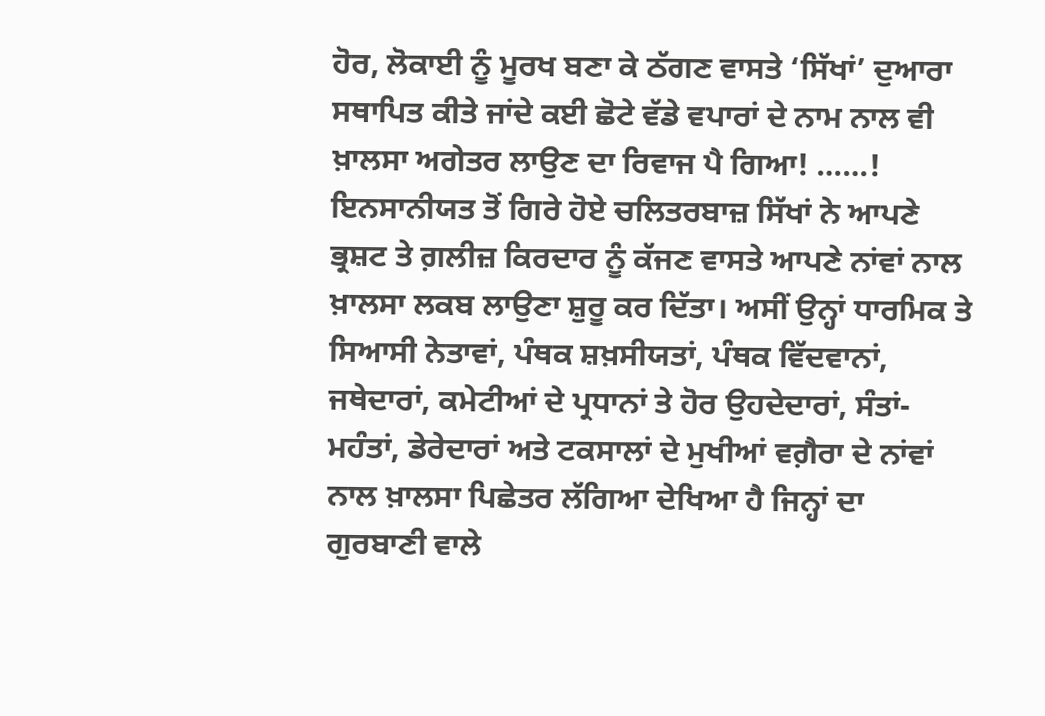ਹੋਰ, ਲੋਕਾਈ ਨੂੰ ਮੂਰਖ ਬਣਾ ਕੇ ਠੱਗਣ ਵਾਸਤੇ ‘ਸਿੱਖਾਂ’ ਦੁਆਰਾ ਸਥਾਪਿਤ ਕੀਤੇ ਜਾਂਦੇ ਕਈ ਛੋਟੇ ਵੱਡੇ ਵਪਾਰਾਂ ਦੇ ਨਾਮ ਨਾਲ ਵੀ ਖ਼ਾਲਸਾ ਅਗੇਤਰ ਲਾਉਣ ਦਾ ਰਿਵਾਜ ਪੈ ਗਿਆ! ……! ਇਨਸਾਨੀਯਤ ਤੋਂ ਗਿਰੇ ਹੋਏ ਚਲਿਤਰਬਾਜ਼ ਸਿੱਖਾਂ ਨੇ ਆਪਣੇ ਭ੍ਰਸ਼ਟ ਤੇ ਗ਼ਲੀਜ਼ ਕਿਰਦਾਰ ਨੂੰ ਕੱਜਣ ਵਾਸਤੇ ਆਪਣੇ ਨਾਂਵਾਂ ਨਾਲ ਖ਼ਾਲਸਾ ਲਕਬ ਲਾਉਣਾ ਸ਼ੁਰੂ ਕਰ ਦਿੱਤਾ। ਅਸੀਂ ਉਨ੍ਹਾਂ ਧਾਰਮਿਕ ਤੇ ਸਿਆਸੀ ਨੇਤਾਵਾਂ, ਪੰਥਕ ਸ਼ਖ਼ਸੀਯਤਾਂ, ਪੰਥਕ ਵਿੱਦਵਾਨਾਂ, ਜਥੇਦਾਰਾਂ, ਕਮੇਟੀਆਂ ਦੇ ਪ੍ਰਧਾਨਾਂ ਤੇ ਹੋਰ ਉਹਦੇਦਾਰਾਂ, ਸੰਤਾਂ-ਮਹੰਤਾਂ, ਡੇਰੇਦਾਰਾਂ ਅਤੇ ਟਕਸਾਲਾਂ ਦੇ ਮੁਖੀਆਂ ਵਗ਼ੈਰਾ ਦੇ ਨਾਂਵਾਂ ਨਾਲ ਖ਼ਾਲਸਾ ਪਿਛੇਤਰ ਲੱਗਿਆ ਦੇਖਿਆ ਹੈ ਜਿਨ੍ਹਾਂ ਦਾ ਗੁਰਬਾਣੀ ਵਾਲੇ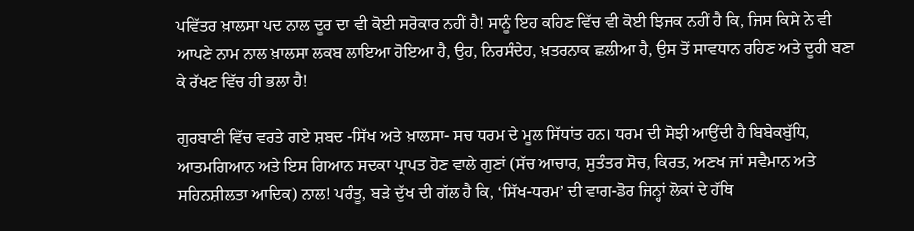ਪਵਿੱਤਰ ਖ਼ਾਲਸਾ ਪਦ ਨਾਲ ਦੂਰ ਦਾ ਵੀ ਕੋਈ ਸਰੋਕਾਰ ਨਹੀਂ ਹੈ! ਸਾਨੂੰ ਇਹ ਕਹਿਣ ਵਿੱਚ ਵੀ ਕੋਈ ਝਿਜਕ ਨਹੀਂ ਹੈ ਕਿ, ਜਿਸ ਕਿਸੇ ਨੇ ਵੀ ਆਪਣੇ ਨਾਮ ਨਾਲ ਖ਼ਾਲਸਾ ਲਕਬ ਲਾਇਆ ਹੋਇਆ ਹੈ, ਉਹ, ਨਿਰਸੰਦੇਹ, ਖ਼ਤਰਨਾਕ ਛਲੀਆ ਹੈ, ਉਸ ਤੋਂ ਸਾਵਧਾਨ ਰਹਿਣ ਅਤੇ ਦੂਰੀ ਬਣਾ ਕੇ ਰੱਖਣ ਵਿੱਚ ਹੀ ਭਲਾ ਹੈ!

ਗੁਰਬਾਣੀ ਵਿੱਚ ਵਰਤੇ ਗਏ ਸ਼ਬਦ -ਸਿੱਖ ਅਤੇ ਖ਼ਾਲਸਾ- ਸਚ ਧਰਮ ਦੇ ਮੂਲ ਸਿੱਧਾਂਤ ਹਨ। ਧਰਮ ਦੀ ਸੋਝੀ ਆਉਂਦੀ ਹੈ ਬਿਬੇਕਬੁੱਧਿ, ਆਤਮਗਿਆਨ ਅਤੇ ਇਸ ਗਿਆਨ ਸਦਕਾ ਪ੍ਰਾਪਤ ਹੋਣ ਵਾਲੇ ਗੁਣਾਂ (ਸੱਚ ਆਚਾਰ, ਸੁਤੰਤਰ ਸੋਚ, ਕਿਰਤ, ਅਣਖ ਜਾਂ ਸਵੈਮਾਨ ਅਤੇ ਸਹਿਨਸ਼ੀਲਤਾ ਆਦਿਕ) ਨਾਲ! ਪਰੰਤੂ, ਬੜੇ ਦੁੱਖ ਦੀ ਗੱਲ ਹੈ ਕਿ, ‘ਸਿੱਖ-ਧਰਮ’ ਦੀ ਵਾਗ-ਡੋਰ ਜਿਨ੍ਹਾਂ ਲੋਕਾਂ ਦੇ ਹੱਥਿ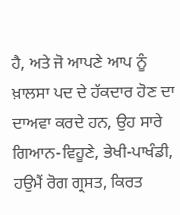ਹੈ, ਅਤੇ ਜੋ ਆਪਣੇ ਆਪ ਨੂੰ ਖ਼ਾਲਸਾ ਪਦ ਦੇ ਹੱਕਦਾਰ ਹੋਣ ਦਾ ਦਾਅਵਾ ਕਰਦੇ ਹਨ, ਉਹ ਸਾਰੇ ਗਿਆਨ-ਵਿਹੂਣੇ, ਭੇਖੀ-ਪਾਖੰਡੀ, ਹਉਮੈਂ ਰੋਗ ਗ੍ਰਸਤ, ਕਿਰਤ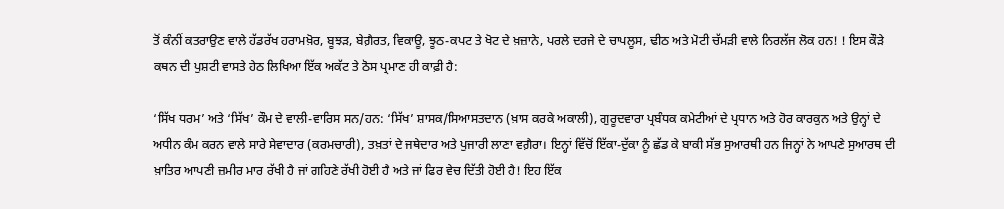ਤੋਂ ਕੰਨੀਂ ਕਤਰਾਉਣ ਵਾਲੇ ਹੱਡਰੱਖ ਹਰਾਮਖ਼ੋਰ, ਬੂਝੜ, ਬੇਗ਼ੈਰਤ, ਵਿਕਾਊ, ਝੂਠ-ਕਪਟ ਤੇ ਖੋਟ ਦੇ ਖ਼ਜ਼ਾਨੇ, ਪਰਲੇ ਦਰਜੇ ਦੇ ਚਾਪਲੂਸ, ਢੀਠ ਅਤੇ ਮੋਟੀ ਚੱਮੜੀ ਵਾਲੇ ਨਿਰਲੱਜ ਲੋਕ ਹਨ! ! ਇਸ ਕੌੜੇ ਕਥਨ ਦੀ ਪੁਸ਼ਟੀ ਵਾਸਤੇ ਹੇਠ ਲਿਖਿਆ ਇੱਕ ਅਕੱਟ ਤੇ ਠੋਸ ਪ੍ਰਮਾਣ ਹੀ ਕਾਫ਼ੀ ਹੈ:

‘ਸਿੱਖ ਧਰਮ’ ਅਤੇ ‘ਸਿੱਖ’ ਕੌਮ ਦੇ ਵਾਲੀ-ਵਾਰਿਸ ਸਨ/ਹਨ: ‘ਸਿੱਖ’ ਸ਼ਾਸਕ/ਸਿਆਸਤਦਾਨ (ਖ਼ਾਸ ਕਰਕੇ ਅਕਾਲੀ), ਗੁਰੂਦਵਾਰਾ ਪ੍ਰਬੰਧਕ ਕਮੇਟੀਆਂ ਦੇ ਪ੍ਰਧਾਨ ਅਤੇ ਹੋਰ ਕਾਰਕੁਨ ਅਤੇ ਉਨ੍ਹਾਂ ਦੇ ਅਧੀਨ ਕੰਮ ਕਰਨ ਵਾਲੇ ਸਾਰੇ ਸੇਵਾਦਾਰ (ਕਰਮਚਾਰੀ), ਤਖ਼ਤਾਂ ਦੇ ਜਥੇਦਾਰ ਅਤੇ ਪੁਜਾਰੀ ਲਾਣਾ ਵਗ਼ੈਰਾ। ਇਨ੍ਹਾਂ ਵਿੱਚੋਂ ਇੱਕਾ-ਦੁੱਕਾ ਨੂੰ ਛੱਡ ਕੇ ਬਾਕੀ ਸੱਭ ਸੁਆਰਥੀ ਹਨ ਜਿਨ੍ਹਾਂ ਨੇ ਆਪਣੇ ਸੁਆਰਥ ਦੀ ਖ਼ਾਤਿਰ ਆਪਣੀ ਜ਼ਮੀਰ ਮਾਰ ਰੱਖੀ ਹੈ ਜਾਂ ਗਹਿਣੇ ਰੱਖੀ ਹੋਈ ਹੈ ਅਤੇ ਜਾਂ ਫਿਰ ਵੇਚ ਦਿੱਤੀ ਹੋਈ ਹੈ! ਇਹ ਇੱਕ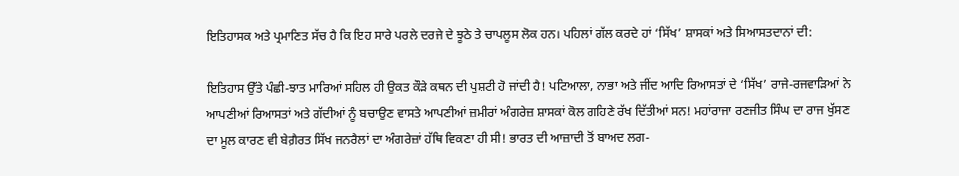ਇਤਿਹਾਸਕ ਅਤੇ ਪ੍ਰਮਾਣਿਤ ਸੱਚ ਹੈ ਕਿ ਇਹ ਸਾਰੇ ਪਰਲੇ ਦਰਜੇ ਦੇ ਝੂਠੇ ਤੇ ਚਾਪਲੂਸ ਲੋਕ ਹਨ। ਪਹਿਲਾਂ ਗੱਲ ਕਰਦੇ ਹਾਂ ‘ਸਿੱਖ’ ਸ਼ਾਸਕਾਂ ਅਤੇ ਸਿਆਸਤਦਾਨਾਂ ਦੀ:

ਇਤਿਹਾਸ ਉੱਤੇ ਪੰਛੀ-ਝਾਤ ਮਾਰਿਆਂ ਸਹਿਲ ਹੀ ਉਕਤ ਕੌੜੇ ਕਥਨ ਦੀ ਪੁਸ਼ਟੀ ਹੋ ਜਾਂਦੀ ਹੈ! ਪਟਿਆਲਾ, ਨਾਭਾ ਅਤੇ ਜੀਂਦ ਆਦਿ ਰਿਆਸਤਾਂ ਦੇ ‘ਸਿੱਖ’ ਰਾਜੇ-ਰਜਵਾੜਿਆਂ ਨੇ ਆਪਣੀਆਂ ਰਿਆਸਤਾਂ ਅਤੇ ਗੱਦੀਆਂ ਨੂੰ ਬਚਾਉਣ ਵਾਸਤੇ ਆਪਣੀਆਂ ਜ਼ਮੀਰਾਂ ਅੰਗਰੇਜ਼ ਸ਼ਾਸਕਾਂ ਕੋਲ ਗਹਿਣੇ ਰੱਖ ਦਿੱਤੀਆਂ ਸਨ! ਮਹਾਂਰਾਜਾ ਰਣਜੀਤ ਸਿੰਘ ਦਾ ਰਾਜ ਖੁੱਸਣ ਦਾ ਮੂਲ ਕਾਰਣ ਵੀ ਬੇਗ਼ੈਰਤ ਸਿੱਖ ਜਨਰੈਲਾਂ ਦਾ ਅੰਗਰੇਜ਼ਾਂ ਹੱਥਿ ਵਿਕਣਾ ਹੀ ਸੀ! ਭਾਰਤ ਦੀ ਆਜ਼ਾਦੀ ਤੋਂ ਬਾਅਦ ਲਗ-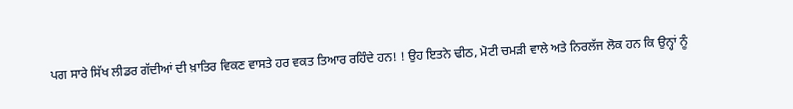ਪਗ ਸਾਰੇ ਸਿੱਖ ਲੀਡਰ ਗੱਦੀਆਂ ਦੀ ਖ਼ਾਤਿਰ ਵਿਕਣ ਵਾਸਤੇ ਹਰ ਵਕਤ ਤਿਆਰ ਰਹਿੰਦੇ ਹਨ! ! ਉਹ ਇਤਨੇ ਢੀਠ, ਮੋਟੀ ਚਮੜੀ ਵਾਲੇ ਅਤੇ ਨਿਰਲੱਜ ਲੋਕ ਹਨ ਕਿ ਉਨ੍ਹਾਂ ਨੂੰ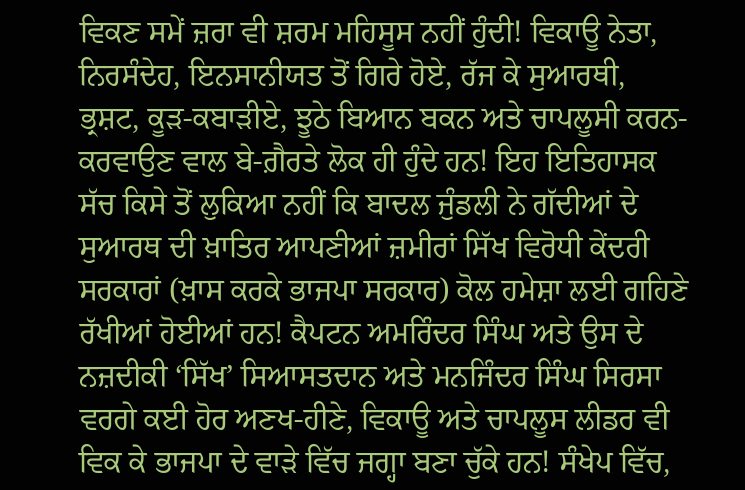ਵਿਕਣ ਸਮੇਂ ਜ਼ਰਾ ਵੀ ਸ਼ਰਮ ਮਹਿਸੂਸ ਨਹੀਂ ਹੁੰਦੀ! ਵਿਕਾਊ ਨੇਤਾ, ਨਿਰਸੰਦੇਹ, ਇਨਸਾਨੀਯਤ ਤੋਂ ਗਿਰੇ ਹੋਏ, ਰੱਜ ਕੇ ਸੁਆਰਥੀ, ਭ੍ਰਸ਼ਟ, ਕੂੜ-ਕਬਾੜੀਏ, ਝੂਠੇ ਬਿਆਨ ਬਕਨ ਅਤੇ ਚਾਪਲੂਸੀ ਕਰਨ-ਕਰਵਾਉਣ ਵਾਲ ਬੇ-ਗ਼ੈਰਤੇ ਲੋਕ ਹੀ ਹੁੰਦੇ ਹਨ! ਇਹ ਇਤਿਹਾਸਕ ਸੱਚ ਕਿਸੇ ਤੋਂ ਲੁਕਿਆ ਨਹੀਂ ਕਿ ਬਾਦਲ ਜੁੰਡਲੀ ਨੇ ਗੱਦੀਆਂ ਦੇ ਸੁਆਰਥ ਦੀ ਖ਼ਾਤਿਰ ਆਪਣੀਆਂ ਜ਼ਮੀਰਾਂ ਸਿੱਖ ਵਿਰੋਧੀ ਕੇਂਦਰੀ ਸਰਕਾਰਾਂ (ਖ਼ਾਸ ਕਰਕੇ ਭਾਜਪਾ ਸਰਕਾਰ) ਕੋਲ ਹਮੇਸ਼ਾ ਲਈ ਗਹਿਣੇ ਰੱਖੀਆਂ ਹੋਈਆਂ ਹਨ! ਕੈਪਟਨ ਅਮਰਿੰਦਰ ਸਿੰਘ ਅਤੇ ਉਸ ਦੇ ਨਜ਼ਦੀਕੀ ‘ਸਿੱਖ’ ਸਿਆਸਤਦਾਨ ਅਤੇ ਮਨਜਿੰਦਰ ਸਿੰਘ ਸਿਰਸਾ ਵਰਗੇ ਕਈ ਹੋਰ ਅਣਖ-ਹੀਣੇ, ਵਿਕਾਊ ਅਤੇ ਚਾਪਲੂਸ ਲੀਡਰ ਵੀ ਵਿਕ ਕੇ ਭਾਜਪਾ ਦੇ ਵਾੜੇ ਵਿੱਚ ਜਗ੍ਹਾ ਬਣਾ ਚੁੱਕੇ ਹਨ! ਸੰਖੇਪ ਵਿੱਚ,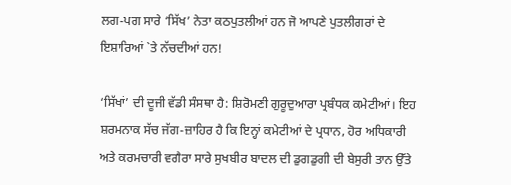ਲਗ-ਪਗ ਸਾਰੇ ‘ਸਿੱਖ’ ਨੇਤਾ ਕਠਪੁਤਲੀਆਂ ਹਨ ਜੋ ਆਪਣੇ ਪੁਤਲੀਗਰਾਂ ਦੇ ਇਸ਼ਾਰਿਆਂ `ਤੇ ਨੱਚਦੀਆਂ ਹਨ!

‘ਸਿੱਖਾਂ’ ਦੀ ਦੂਜੀ ਵੱਡੀ ਸੰਸਥਾ ਹੈ: ਸ਼ਿਰੋਮਣੀ ਗੁਰੂਦੁਆਰਾ ਪ੍ਰਬੰਧਕ ਕਮੇਟੀਆਂ। ਇਹ ਸ਼ਰਮਨਾਕ ਸੱਚ ਜੱਗ-ਜ਼ਾਹਿਰ ਹੈ ਕਿ ਇਨ੍ਹਾਂ ਕਮੇਟੀਆਂ ਦੇ ਪ੍ਰਧਾਨ, ਹੋਰ ਅਧਿਕਾਰੀ ਅਤੇ ਕਰਮਚਾਰੀ ਵਗੈਰਾ ਸਾਰੇ ਸੁਖਬੀਰ ਬਾਦਲ ਦੀ ਡੁਗਡੁਗੀ ਦੀ ਬੇਸੁਰੀ ਤਾਨ ਉੱਤੇ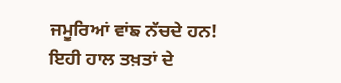ਜਮੂਰਿਆਂ ਵਾਂਙ ਨੱਚਦੇ ਹਨ! ਇਹੀ ਹਾਲ ਤਖ਼ਤਾਂ ਦੇ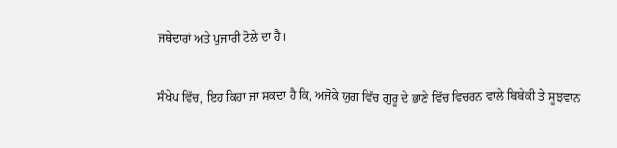ਜਥੇਦਾਰਾਂ ਅਤੇ ਪੁਜਾਰੀ ਟੋਲੇ ਦਾ ਹੈ।

ਸੰਖੇਪ ਵਿੱਚ, ਇਹ ਕਿਹਾ ਜਾ ਸਕਦਾ ਹੈ ਕਿ, ਅਜੋਕੇ ਯੁਗ ਵਿੱਚ ਗੁਰੂ ਦੇ ਭਾਣੇ ਵਿੱਚ ਵਿਚਰਨ ਵਾਲੇ ਬਿਬੇਕੀ ਤੇ ਸੂਝਵਾਨ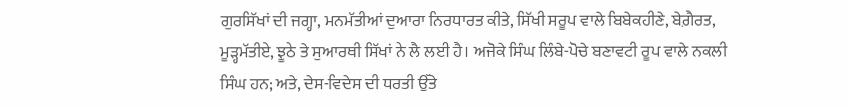ਗੁਰਸਿੱਖਾਂ ਦੀ ਜਗ੍ਹਾ, ਮਨਮੱਤੀਆਂ ਦੁਆਰਾ ਨਿਰਧਾਰਤ ਕੀਤੇ, ਸਿੱਖੀ ਸਰੂਪ ਵਾਲੇ ਬਿਬੇਕਹੀਣੇ, ਬੇਗ਼ੈਰਤ, ਮੂੜ੍ਹਮੱਤੀਏ, ਝੂਠੇ ਤੇ ਸੁਆਰਥੀ ਸਿੱਖਾਂ ਨੇ ਲੈ ਲਈ ਹੈ। ਅਜੋਕੇ ਸਿੰਘ ਲਿੰਬੇ-ਪੋਚੇ ਬਣਾਵਟੀ ਰੂਪ ਵਾਲੇ ਨਕਲੀ ਸਿੰਘ ਹਨ; ਅਤੇ, ਦੇਸ-ਵਿਦੇਸ ਦੀ ਧਰਤੀ ਉੱਤੇ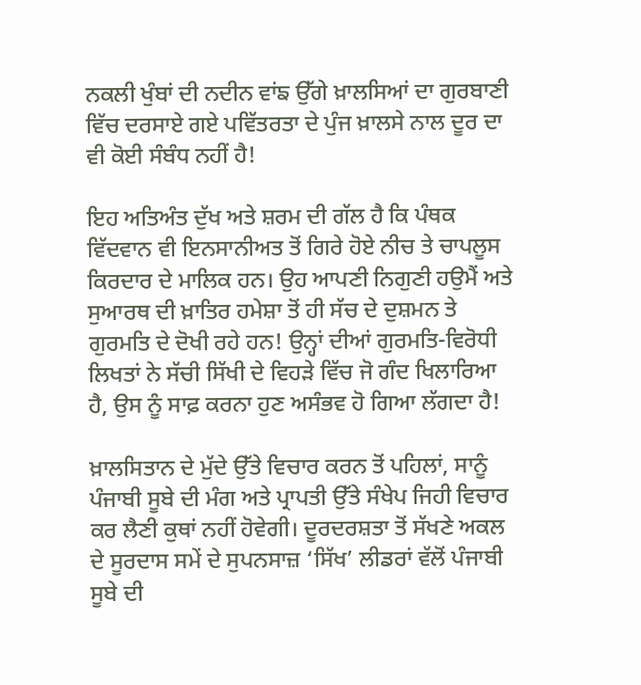ਨਕਲੀ ਖੁੰਬਾਂ ਦੀ ਨਦੀਨ ਵਾਂਙ ਉੱਗੇ ਖ਼ਾਲਸਿਆਂ ਦਾ ਗੁਰਬਾਣੀ ਵਿੱਚ ਦਰਸਾਏ ਗਏ ਪਵਿੱਤਰਤਾ ਦੇ ਪੁੰਜ ਖ਼ਾਲਸੇ ਨਾਲ ਦੂਰ ਦਾ ਵੀ ਕੋਈ ਸੰਬੰਧ ਨਹੀਂ ਹੈ!

ਇਹ ਅਤਿਅੰਤ ਦੁੱਖ ਅਤੇ ਸ਼ਰਮ ਦੀ ਗੱਲ ਹੈ ਕਿ ਪੰਥਕ ਵਿੱਦਵਾਨ ਵੀ ਇਨਸਾਨੀਅਤ ਤੋਂ ਗਿਰੇ ਹੋਏ ਨੀਚ ਤੇ ਚਾਪਲੂਸ ਕਿਰਦਾਰ ਦੇ ਮਾਲਿਕ ਹਨ। ਉਹ ਆਪਣੀ ਨਿਗੁਣੀ ਹਉਮੈਂ ਅਤੇ ਸੁਆਰਥ ਦੀ ਖ਼ਾਤਿਰ ਹਮੇਸ਼ਾ ਤੋਂ ਹੀ ਸੱਚ ਦੇ ਦੁਸ਼ਮਨ ਤੇ ਗੁਰਮਤਿ ਦੇ ਦੋਖੀ ਰਹੇ ਹਨ! ਉਨ੍ਹਾਂ ਦੀਆਂ ਗੁਰਮਤਿ-ਵਿਰੋਧੀ ਲਿਖਤਾਂ ਨੇ ਸੱਚੀ ਸਿੱਖੀ ਦੇ ਵਿਹੜੇ ਵਿੱਚ ਜੋ ਗੰਦ ਖਿਲਾਰਿਆ ਹੈ, ਉਸ ਨੂੰ ਸਾਫ਼ ਕਰਨਾ ਹੁਣ ਅਸੰਭਵ ਹੋ ਗਿਆ ਲੱਗਦਾ ਹੈ!

ਖ਼ਾਲਸਿਤਾਨ ਦੇ ਮੁੱਦੇ ਉੱਤੇ ਵਿਚਾਰ ਕਰਨ ਤੋਂ ਪਹਿਲਾਂ, ਸਾਨੂੰ ਪੰਜਾਬੀ ਸੂਬੇ ਦੀ ਮੰਗ ਅਤੇ ਪ੍ਰਾਪਤੀ ਉੱਤੇ ਸੰਖੇਪ ਜਿਹੀ ਵਿਚਾਰ ਕਰ ਲੈਣੀ ਕੁਥਾਂ ਨਹੀਂ ਹੋਵੇਗੀ। ਦੂਰਦਰਸ਼ਤਾ ਤੋਂ ਸੱਖਣੇ ਅਕਲ ਦੇ ਸੂਰਦਾਸ ਸਮੇਂ ਦੇ ਸੁਪਨਸਾਜ਼ ‘ਸਿੱਖ’ ਲੀਡਰਾਂ ਵੱਲੋਂ ਪੰਜਾਬੀ ਸੂਬੇ ਦੀ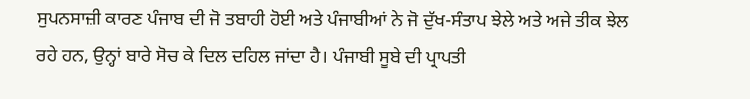ਸੁਪਨਸਾਜ਼ੀ ਕਾਰਣ ਪੰਜਾਬ ਦੀ ਜੋ ਤਬਾਹੀ ਹੋਈ ਅਤੇ ਪੰਜਾਬੀਆਂ ਨੇ ਜੋ ਦੁੱਖ-ਸੰਤਾਪ ਝੇਲੇ ਅਤੇ ਅਜੇ ਤੀਕ ਝੇਲ ਰਹੇ ਹਨ, ਉਨ੍ਹਾਂ ਬਾਰੇ ਸੋਚ ਕੇ ਦਿਲ ਦਹਿਲ ਜਾਂਦਾ ਹੈ। ਪੰਜਾਬੀ ਸੂਬੇ ਦੀ ਪ੍ਰਾਪਤੀ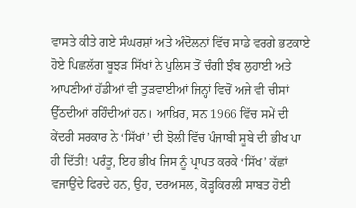ਵਾਸਤੇ ਕੀਤੇ ਗਏ ਸੰਘਰਸ਼ਾਂ ਅਤੇ ਅੰਦੋਲਨਾਂ ਵਿੱਚ ਸਾਡੇ ਵਰਗੇ ਭਟਕਾਏ ਹੋਏ ਪਿਛਲੱਗ ਬੂਝੜ ਸਿੱਖਾਂ ਨੇ ਪੁਲਿਸ ਤੋਂ ਚੰਗੀ ਝੰਬ ਲੁਹਾਈ ਅਤੇ ਆਪਣੀਆਂ ਹੱਡੀਆਂ ਵੀ ਤੁੜਵਾਈਆਂ ਜਿਨ੍ਹਾਂ ਵਿਚੋਂ ਅਜੇ ਵੀ ਚੀਸਾਂ ਉੱਠਦੀਆਂ ਰਹਿੰਦੀਆਂ ਹਨ। ਆਖ਼ਿਰ, ਸਨ 1966 ਵਿੱਚ ਸਮੇਂ ਦੀ ਕੇਂਦਰੀ ਸਰਕਾਰ ਨੇ ‘ਸਿੱਖਾਂ’ ਦੀ ਝੋਲੀ ਵਿੱਚ ਪੰਜਾਬੀ ਸੂਬੇ ਦੀ ਭੀਖ ਪਾ ਹੀ ਦਿੱਤੀ! ਪਰੰਤੂ, ਇਹ ਭੀਖ ਜਿਸ ਨੂੰ ਪ੍ਰਾਪਤ ਕਰਕੇ ‘ਸਿੱਖ’ ਕੱਛਾਂ ਵਜਾਉਂਦੇ ਫਿਰਦੇ ਹਨ, ਉਹ, ਦਰਅਸਲ, ਕੋੜ੍ਹਕਿਰਲੀ ਸਾਬਤ ਹੋਈ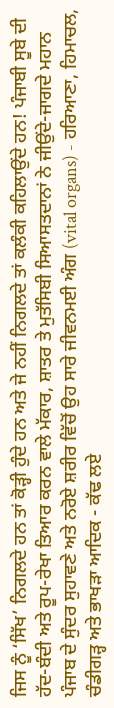ਜਿਸ ਨੂੰ ‘ਸਿੱਖ’ ਨਿਗਲਦੇ ਹਨ ਤਾਂ ਕੋੜ੍ਹੀ ਹੁੰਦੇ ਹਨ ਅਤੇ ਜੇ ਨਹੀਂ ਨਿਗਲਦੇ ਤਾਂ ਕਲੰਕੀ ਕਹਿਲਾਉਂਦੇ ਹਨ! ਪੰਜਾਬੀ ਸੂਬੇ ਦੀ ਹੱਦ-ਬੰਦੀ ਅਤੇ ਰੂਪ-ਰੇਖਾ ਤਿਆਰ ਕਰਨ ਵਾਲੇ ਮੱਕਾਰ, ਸ਼ਾਤਰ ਤੇ ਮੁਤੱਸਿਬੀ ਸਿਆਸਤਦਾਨਾਂ ਨੇ ਜੀਉਂਦੇ-ਜਾਗਦੇ ਮਹਾਨ ਪੰਜਾਬ ਦੇ ਸੁੰਦਰ ਸੁਹਾਵਣੇ ਅਤੇ ਨਰੋਏ ਸ਼ਰੀਰ ਵਿੱਚੋਂ ਉਹ ਸਾਰੇ ਜੀਵਨਮਈ ਅੰਗ (vital organs) - ਹਰਿਆਣਾ, ਹਿਮਾਚਲ, ਚੰਡੀਗੜ੍ਹ ਅਤੇ ਭਾਖੜਾ ਆਦਿਕ - ਕੱਢ ਲਏ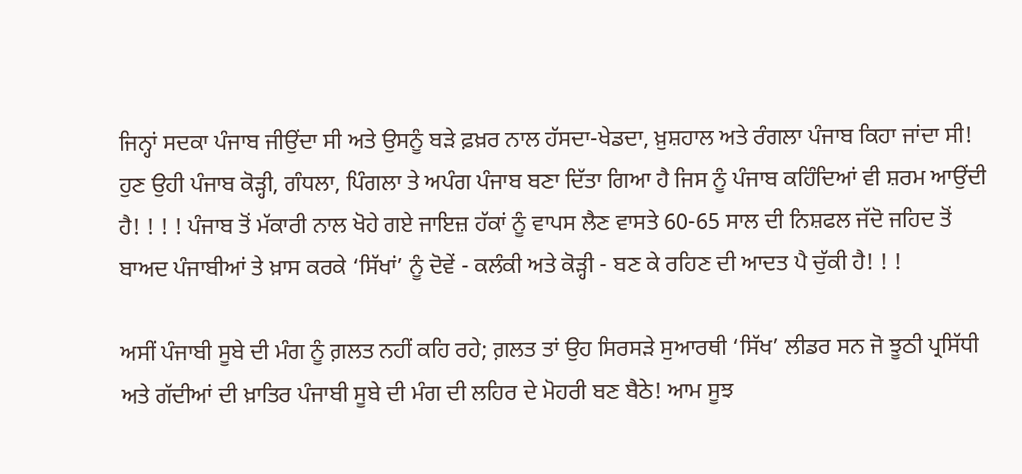ਜਿਨ੍ਹਾਂ ਸਦਕਾ ਪੰਜਾਬ ਜੀਉਂਦਾ ਸੀ ਅਤੇ ਉਸਨੂੰ ਬੜੇ ਫ਼ਖ਼ਰ ਨਾਲ ਹੱਸਦਾ-ਖੇਡਦਾ, ਖ਼ੁਸ਼ਹਾਲ ਅਤੇ ਰੰਗਲਾ ਪੰਜਾਬ ਕਿਹਾ ਜਾਂਦਾ ਸੀ! ਹੁਣ ਉਹੀ ਪੰਜਾਬ ਕੋੜ੍ਹੀ, ਗੰਧਲਾ, ਪਿੰਗਲਾ ਤੇ ਅਪੰਗ ਪੰਜਾਬ ਬਣਾ ਦਿੱਤਾ ਗਿਆ ਹੈ ਜਿਸ ਨੂੰ ਪੰਜਾਬ ਕਹਿੰਦਿਆਂ ਵੀ ਸ਼ਰਮ ਆਉਂਦੀ ਹੈ! ! ! ! ਪੰਜਾਬ ਤੋਂ ਮੱਕਾਰੀ ਨਾਲ ਖੋਹੇ ਗਏ ਜਾਇਜ਼ ਹੱਕਾਂ ਨੂੰ ਵਾਪਸ ਲੈਣ ਵਾਸਤੇ 60-65 ਸਾਲ ਦੀ ਨਿਸ਼ਫਲ ਜੱਦੋ ਜਹਿਦ ਤੋਂ ਬਾਅਦ ਪੰਜਾਬੀਆਂ ਤੇ ਖ਼ਾਸ ਕਰਕੇ ‘ਸਿੱਖਾਂ’ ਨੂੰ ਦੋਵੇਂ - ਕਲੰਕੀ ਅਤੇ ਕੋੜ੍ਹੀ - ਬਣ ਕੇ ਰਹਿਣ ਦੀ ਆਦਤ ਪੈ ਚੁੱਕੀ ਹੈ! ! !

ਅਸੀਂ ਪੰਜਾਬੀ ਸੂਬੇ ਦੀ ਮੰਗ ਨੂੰ ਗ਼ਲਤ ਨਹੀਂ ਕਹਿ ਰਹੇ; ਗ਼ਲਤ ਤਾਂ ਉਹ ਸਿਰਸੜੇ ਸੁਆਰਥੀ ‘ਸਿੱਖ’ ਲੀਡਰ ਸਨ ਜੋ ਝੂਠੀ ਪ੍ਰਸਿੱਧੀ ਅਤੇ ਗੱਦੀਆਂ ਦੀ ਖ਼ਾਤਿਰ ਪੰਜਾਬੀ ਸੂਬੇ ਦੀ ਮੰਗ ਦੀ ਲਹਿਰ ਦੇ ਮੋਹਰੀ ਬਣ ਬੈਠੇ! ਆਮ ਸੂਝ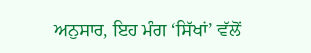ਅਨੁਸਾਰ, ਇਹ ਮੰਗ ‘ਸਿੱਖਾਂ’ ਵੱਲੋਂ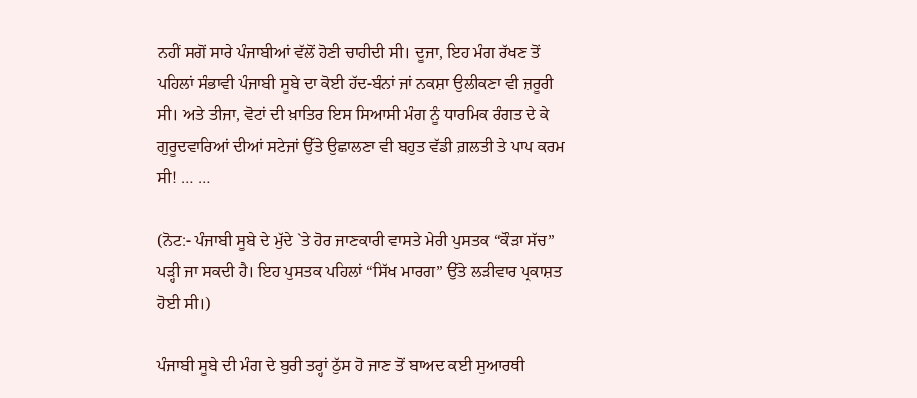ਨਹੀਂ ਸਗੋਂ ਸਾਰੇ ਪੰਜਾਬੀਆਂ ਵੱਲੋਂ ਹੋਣੀ ਚਾਹੀਦੀ ਸੀ। ਦੂਜਾ, ਇਹ ਮੰਗ ਰੱਖਣ ਤੋਂ ਪਹਿਲਾਂ ਸੰਭਾਵੀ ਪੰਜਾਬੀ ਸੂਬੇ ਦਾ ਕੋਈ ਹੱਦ-ਬੰਨਾਂ ਜਾਂ ਨਕਸ਼ਾ ਉਲੀਕਣਾ ਵੀ ਜ਼ਰੂਰੀ ਸੀ। ਅਤੇ ਤੀਜਾ, ਵੋਟਾਂ ਦੀ ਖ਼ਾਤਿਰ ਇਸ ਸਿਆਸੀ ਮੰਗ ਨੂੰ ਧਾਰਮਿਕ ਰੰਗਤ ਦੇ ਕੇ ਗੁਰੂਦਵਾਰਿਆਂ ਦੀਆਂ ਸਟੇਜਾਂ ਉੱਤੇ ਉਛਾਲਣਾ ਵੀ ਬਹੁਤ ਵੱਡੀ ਗ਼ਲਤੀ ਤੇ ਪਾਪ ਕਰਮ ਸੀ! … …

(ਨੋਟ:- ਪੰਜਾਬੀ ਸੂਬੇ ਦੇ ਮੁੱਦੇ `ਤੇ ਹੋਰ ਜਾਣਕਾਰੀ ਵਾਸਤੇ ਮੇਰੀ ਪੁਸਤਕ “ਕੌੜਾ ਸੱਚ” ਪੜ੍ਹੀ ਜਾ ਸਕਦੀ ਹੈ। ਇਹ ਪੁਸਤਕ ਪਹਿਲਾਂ “ਸਿੱਖ ਮਾਰਗ” ਉੱਤੇ ਲੜੀਵਾਰ ਪ੍ਰਕਾਸ਼ਤ ਹੋਈ ਸੀ।)

ਪੰਜਾਬੀ ਸੂਬੇ ਦੀ ਮੰਗ ਦੇ ਬੁਰੀ ਤਰ੍ਹਾਂ ਠੁੱਸ ਹੋ ਜਾਣ ਤੋਂ ਬਾਅਦ ਕਈ ਸੁਆਰਥੀ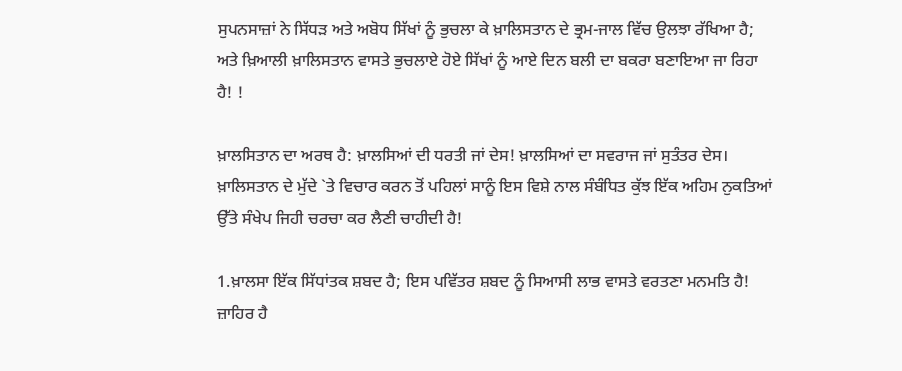ਸੁਪਨਸਾਜ਼ਾਂ ਨੇ ਸਿੱਧੜ ਅਤੇ ਅਬੋਧ ਸਿੱਖਾਂ ਨੂੰ ਭੁਚਲਾ ਕੇ ਖ਼ਾਲਿਸਤਾਨ ਦੇ ਭ੍ਰਮ-ਜਾਲ ਵਿੱਚ ਉਲਝਾ ਰੱਖਿਆ ਹੈ; ਅਤੇ ਖ਼ਿਆਲੀ ਖ਼ਾਲਿਸਤਾਨ ਵਾਸਤੇ ਭੁਚਲਾਏ ਹੋਏ ਸਿੱਖਾਂ ਨੂੰ ਆਏ ਦਿਨ ਬਲੀ ਦਾ ਬਕਰਾ ਬਣਾਇਆ ਜਾ ਰਿਹਾ ਹੈ! !

ਖ਼ਾਲਸਿਤਾਨ ਦਾ ਅਰਥ ਹੈ: ਖ਼ਾਲਸਿਆਂ ਦੀ ਧਰਤੀ ਜਾਂ ਦੇਸ! ਖ਼ਾਲਸਿਆਂ ਦਾ ਸਵਰਾਜ ਜਾਂ ਸੁਤੰਤਰ ਦੇਸ। ਖ਼ਾਲਿਸਤਾਨ ਦੇ ਮੁੱਦੇ `ਤੇ ਵਿਚਾਰ ਕਰਨ ਤੋਂ ਪਹਿਲਾਂ ਸਾਨੂੰ ਇਸ ਵਿਸ਼ੇ ਨਾਲ ਸੰਬੰਧਿਤ ਕੁੱਝ ਇੱਕ ਅਹਿਮ ਨੁਕਤਿਆਂ ਉੱਤੇ ਸੰਖੇਪ ਜਿਹੀ ਚਰਚਾ ਕਰ ਲੈਣੀ ਚਾਹੀਦੀ ਹੈ!

1.ਖ਼ਾਲਸਾ ਇੱਕ ਸਿੱਧਾਂਤਕ ਸ਼ਬਦ ਹੈ; ਇਸ ਪਵਿੱਤਰ ਸ਼ਬਦ ਨੂੰ ਸਿਆਸੀ ਲਾਭ ਵਾਸਤੇ ਵਰਤਣਾ ਮਨਮਤਿ ਹੈ! ਜ਼ਾਹਿਰ ਹੈ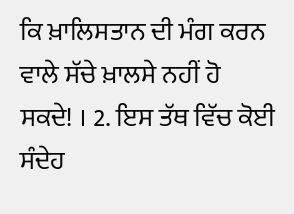ਕਿ ਖ਼ਾਲਿਸਤਾਨ ਦੀ ਮੰਗ ਕਰਨ ਵਾਲੇ ਸੱਚੇ ਖ਼ਾਲਸੇ ਨਹੀਂ ਹੋ ਸਕਦੇ! । 2. ਇਸ ਤੱਥ ਵਿੱਚ ਕੋਈ ਸੰਦੇਹ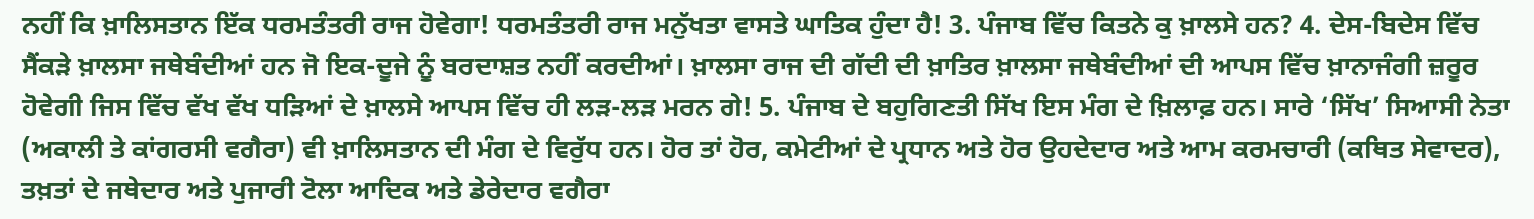ਨਹੀਂ ਕਿ ਖ਼ਾਲਿਸਤਾਨ ਇੱਕ ਧਰਮਤੰਤਰੀ ਰਾਜ ਹੋਵੇਗਾ! ਧਰਮਤੰਤਰੀ ਰਾਜ ਮਨੁੱਖਤਾ ਵਾਸਤੇ ਘਾਤਿਕ ਹੁੰਦਾ ਹੈ! 3. ਪੰਜਾਬ ਵਿੱਚ ਕਿਤਨੇ ਕੁ ਖ਼ਾਲਸੇ ਹਨ? 4. ਦੇਸ-ਬਿਦੇਸ ਵਿੱਚ ਸੈਂਕੜੇ ਖ਼ਾਲਸਾ ਜਥੇਬੰਦੀਆਂ ਹਨ ਜੋ ਇਕ-ਦੂਜੇ ਨੂੰ ਬਰਦਾਸ਼ਤ ਨਹੀਂ ਕਰਦੀਆਂ। ਖ਼ਾਲਸਾ ਰਾਜ ਦੀ ਗੱਦੀ ਦੀ ਖ਼ਾਤਿਰ ਖ਼ਾਲਸਾ ਜਥੇਬੰਦੀਆਂ ਦੀ ਆਪਸ ਵਿੱਚ ਖ਼ਾਨਾਜੰਗੀ ਜ਼ਰੂਰ ਹੋਵੇਗੀ ਜਿਸ ਵਿੱਚ ਵੱਖ ਵੱਖ ਧੜਿਆਂ ਦੇ ਖ਼ਾਲਸੇ ਆਪਸ ਵਿੱਚ ਹੀ ਲੜ-ਲੜ ਮਰਨ ਗੇ! 5. ਪੰਜਾਬ ਦੇ ਬਹੁਗਿਣਤੀ ਸਿੱਖ ਇਸ ਮੰਗ ਦੇ ਖ਼ਿਲਾਫ਼ ਹਨ। ਸਾਰੇ ‘ਸਿੱਖ’ ਸਿਆਸੀ ਨੇਤਾ (ਅਕਾਲੀ ਤੇ ਕਾਂਗਰਸੀ ਵਗੈਰਾ) ਵੀ ਖ਼ਾਲਿਸਤਾਨ ਦੀ ਮੰਗ ਦੇ ਵਿਰੁੱਧ ਹਨ। ਹੋਰ ਤਾਂ ਹੋਰ, ਕਮੇਟੀਆਂ ਦੇ ਪ੍ਰਧਾਨ ਅਤੇ ਹੋਰ ਉਹਦੇਦਾਰ ਅਤੇ ਆਮ ਕਰਮਚਾਰੀ (ਕਥਿਤ ਸੇਵਾਦਰ), ਤਖ਼ਤਾਂ ਦੇ ਜਥੇਦਾਰ ਅਤੇ ਪੁਜਾਰੀ ਟੋਲਾ ਆਦਿਕ ਅਤੇ ਡੇਰੇਦਾਰ ਵਗੈਰਾ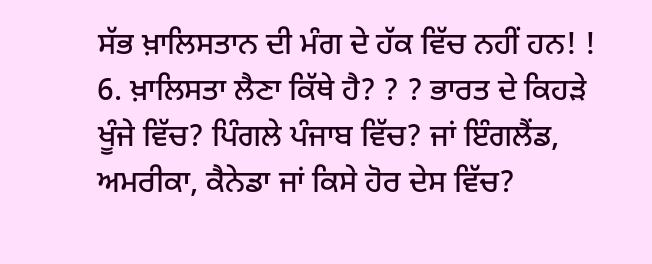ਸੱਭ ਖ਼ਾਲਿਸਤਾਨ ਦੀ ਮੰਗ ਦੇ ਹੱਕ ਵਿੱਚ ਨਹੀਂ ਹਨ! ! 6. ਖ਼ਾਲਿਸਤਾ ਲੈਣਾ ਕਿੱਥੇ ਹੈ? ? ? ਭਾਰਤ ਦੇ ਕਿਹੜੇ ਖੂੰਜੇ ਵਿੱਚ? ਪਿੰਗਲੇ ਪੰਜਾਬ ਵਿੱਚ? ਜਾਂ ਇੰਗਲੈਂਡ, ਅਮਰੀਕਾ, ਕੈਨੇਡਾ ਜਾਂ ਕਿਸੇ ਹੋਰ ਦੇਸ ਵਿੱਚ?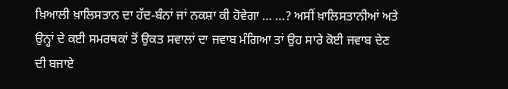ਖ਼ਿਆਲੀ ਖ਼ਾਲਿਸਤਾਨ ਦਾ ਹੱਦ-ਬੰਨਾਂ ਜਾਂ ਨਕਸ਼ਾ ਕੀ ਹੋਵੇਗਾ … …? ਅਸੀਂ ਖ਼ਾਲਿਸਤਾਨੀਆਂ ਅਤੇ ਉਨ੍ਹਾਂ ਦੇ ਕਈ ਸਮਰਥਕਾਂ ਤੋਂ ਉਕਤ ਸਵਾਲਾਂ ਦਾ ਜਵਾਬ ਮੰਗਿਆ ਤਾਂ ਉਹ ਸਾਰੇ ਕੋਈ ਜਵਾਬ ਦੇਣ ਦੀ ਬਜਾਏ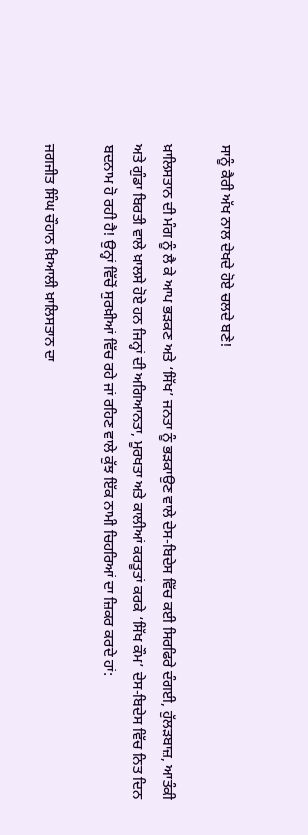ਸਾਨੂੰ ਕੈਰੀ ਅੱਖ ਨਾਲ ਦੇਖਦੇ ਹੋਏ ਚਲਦੇ ਬਣੇ!

ਖ਼ਾਲਿਸਤਾਨ ਦੀ ਮੰਗ ਨੂੰ ਲੈ ਕੇ ਆਪ ਭੜਕਣ ਅਤੇ ‘ਸਿੱਖ’ ਜਨਤਾ ਨੂੰ ਭੜਕਾਉਣ ਵਾਲੇ ਦੇਸ-ਬਿਦੇਸ ਵਿੱਚ ਕਈ ਸਿਰਫਿਰੇ ਦੰਗਈ, ਹੁੱਲੜਬਾਜ਼, ਆਤੰਕੀ ਅਤੇ ਗੁੰਡਾ ਬਿਰਤੀ ਵਾਲੇ ਖ਼ਾਲਸੇ ਹੋਏ ਹਨ ਜਿਨ੍ਹਾਂ ਦੀ ਅਗਿਆਨਤਾ, ਮੂਰਖਤਾ ਅਤੇ ਕਾਲੀਆਂ ਕਰਤੂਤਾਂ ਕਰਕੇ ‘ਸਿੱਖ ਕੌਮ’ ਦੇਸ-ਬਿਦੇਸ ਵਿੱਚ ਨਿਤ ਦਿਨ ਬਦਨਾਮ ਹੋ ਰਹੀ ਹੈ! ਉਨ੍ਹਾਂ ਵਿੱਚੋਂ ਸੁਰਖ਼ੀਆਂ ਵਿੱਚ ਰਹੇ ਜਾਂ ਰਹਿਣ ਵਾਲੇ ਕੁੱਝ ਇੱਕ ਨਾਮੀ ਚਿਹਰਿਆਂ ਦਾ ਜ਼ਿਕਰ ਕਰਦੇ ਹਾਂ:

ਜਗਜੀਤ ਸਿੰਘ ਚੌਹਾਨ ਖ਼ਿਆਲੀ ਖ਼ਾਲਿਸਤਾਨ ਦਾ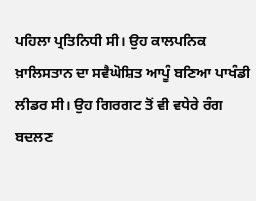ਪਹਿਲਾ ਪ੍ਰਤਿਨਿਧੀ ਸੀ। ਉਹ ਕਾਲਪਨਿਕ ਖ਼ਾਲਿਸਤਾਨ ਦਾ ਸਵੈਘੋਸ਼ਿਤ ਆਪੂੰ ਬਣਿਆ ਪਾਖੰਡੀ ਲੀਡਰ ਸੀ। ਉਹ ਗਿਰਗਟ ਤੋਂ ਵੀ ਵਧੇਰੇ ਰੰਗ ਬਦਲਣ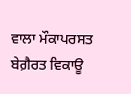ਵਾਲਾ ਮੌਕਾਪਰਸਤ ਬੇਗ਼ੈਰਤ ਵਿਕਾਊ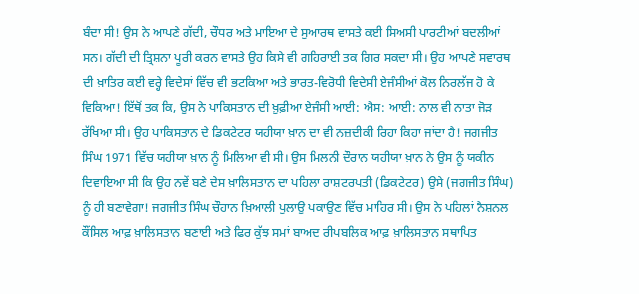ਬੰਦਾ ਸੀ! ਉਸ ਨੇ ਆਪਣੇ ਗੱਦੀ, ਚੌਧਰ ਅਤੇ ਮਾਇਆ ਦੇ ਸੁਆਰਥ ਵਾਸਤੇ ਕਈ ਸਿਅਸੀ ਪਾਰਟੀਆਂ ਬਦਲੀਆਂ ਸਨ। ਗੱਦੀ ਦੀ ਤ੍ਰਿਸ਼ਨਾ ਪੂਰੀ ਕਰਨ ਵਾਸਤੇ ਉਹ ਕਿਸੇ ਵੀ ਗਹਿਰਾਈ ਤਕ ਗਿਰ ਸਕਦਾ ਸੀ। ਉਹ ਆਪਣੇ ਸਵਾਰਥ ਦੀ ਖ਼ਾਤਿਰ ਕਈ ਵਰ੍ਹੇ ਵਿਦੇਸਾਂ ਵਿੱਚ ਵੀ ਭਟਕਿਆ ਅਤੇ ਭਾਰਤ-ਵਿਰੋਧੀ ਵਿਦੇਸੀ ਏਜੰਸੀਆਂ ਕੋਲ ਨਿਰਲੱਜ ਹੋ ਕੇ ਵਿਕਿਆ! ਇੱਥੋਂ ਤਕ ਕਿ, ਉਸ ਨੇ ਪਾਕਿਸਤਾਨ ਦੀ ਖ਼ੁਫ਼ੀਆ ਏਜੰਸੀ ਆਈ: ਐਸ: ਆਈ: ਨਾਲ ਵੀ ਨਾਤਾ ਜੋੜ ਰੱਖਿਆ ਸੀ। ਉਹ ਪਾਕਿਸਤਾਨ ਦੇ ਡਿਕਟੇਟਰ ਯਹੀਯਾ ਖ਼ਾਨ ਦਾ ਵੀ ਨਜ਼ਦੀਕੀ ਰਿਹਾ ਕਿਹਾ ਜਾਂਦਾ ਹੈ! ਜਗਜੀਤ ਸਿੰਘ 1971 ਵਿੱਚ ਯਹੀਯਾ ਖ਼ਾਨ ਨੂੰ ਮਿਲਿਆ ਵੀ ਸੀ। ਉਸ ਮਿਲਨੀ ਦੌਰਾਨ ਯਹੀਯਾ ਖ਼ਾਨ ਨੇ ਉਸ ਨੂੰ ਯਕੀਨ ਦਿਵਾਇਆ ਸੀ ਕਿ ਉਹ ਨਵੇਂ ਬਣੇ ਦੇਸ ਖ਼ਾਲਿਸਤਾਨ ਦਾ ਪਹਿਲਾ ਰਾਸ਼ਟਰਪਤੀ (ਡਿਕਟੇਟਰ) ਉਸੇ (ਜਗਜੀਤ ਸਿੰਘ) ਨੂੰ ਹੀ ਬਣਾਵੇਗਾ! ਜਗਜੀਤ ਸਿੰਘ ਚੌਹਾਨ ਖ਼ਿਆਲੀ ਪੁਲਾਉ ਪਕਾਉਣ ਵਿੱਚ ਮਾਹਿਰ ਸੀ। ਉਸ ਨੇ ਪਹਿਲਾਂ ਨੈਸ਼ਨਲ ਕੌਂਸਿਲ ਆਫ਼ ਖ਼ਾਲਿਸਤਾਨ ਬਣਾਈ ਅਤੇ ਫਿਰ ਕੁੱਝ ਸਮਾਂ ਬਾਅਦ ਰੀਪਬਲਿਕ ਆਫ਼ ਖ਼ਾਲਿਸਤਾਨ ਸਥਾਪਿਤ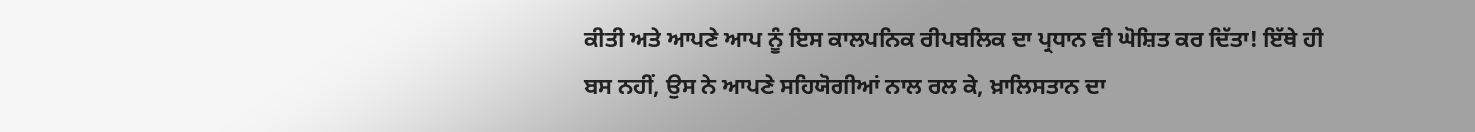ਕੀਤੀ ਅਤੇ ਆਪਣੇ ਆਪ ਨੂੰ ਇਸ ਕਾਲਪਨਿਕ ਰੀਪਬਲਿਕ ਦਾ ਪ੍ਰਧਾਨ ਵੀ ਘੋਸ਼ਿਤ ਕਰ ਦਿੱਤਾ! ਇੱਥੇ ਹੀ ਬਸ ਨਹੀਂ, ਉਸ ਨੇ ਆਪਣੇ ਸਹਿਯੋਗੀਆਂ ਨਾਲ ਰਲ ਕੇ, ਖ਼ਾਲਿਸਤਾਨ ਦਾ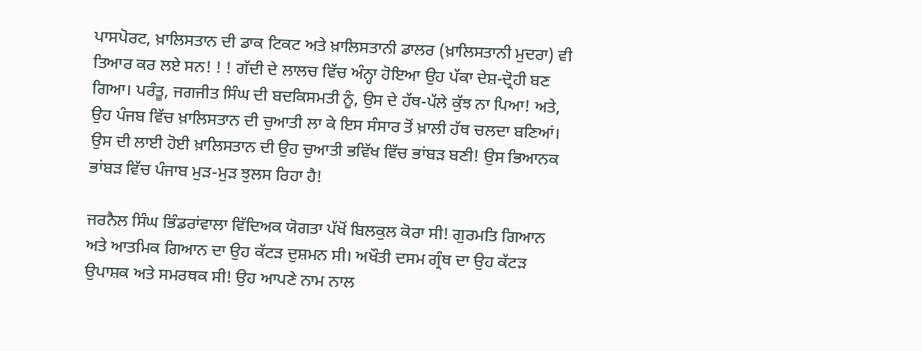ਪਾਸਪੋਰਟ, ਖ਼ਾਲਿਸਤਾਨ ਦੀ ਡਾਕ ਟਿਕਟ ਅਤੇ ਖ਼ਾਲਿਸਤਾਨੀ ਡਾਲਰ (ਖ਼ਾਲਿਸਤਾਨੀ ਮੁਦਰਾ) ਵੀ ਤਿਆਰ ਕਰ ਲਏ ਸਨ! ! ! ਗੱਦੀ ਦੇ ਲਾਲਚ ਵਿੱਚ ਅੰਨ੍ਹਾ ਹੋਇਆ ਉਹ ਪੱਕਾ ਦੇਸ਼-ਦ੍ਰੋਹੀ ਬਣ ਗਿਆ। ਪਰੰਤੂ, ਜਗਜੀਤ ਸਿੰਘ ਦੀ ਬਦਕਿਸਮਤੀ ਨੂੰ, ਉਸ ਦੇ ਹੱਥ-ਪੱਲੇ ਕੁੱਝ ਨਾ ਪਿਆ! ਅਤੇ, ਉਹ ਪੰਜਬ ਵਿੱਚ ਖ਼ਾਲਿਸਤਾਨ ਦੀ ਚੁਆਤੀ ਲਾ ਕੇ ਇਸ ਸੰਸਾਰ ਤੋਂ ਖ਼ਾਲੀ ਹੱਥ ਚਲਦਾ ਬਣਿਆਂ। ਉਸ ਦੀ ਲਾਈ ਹੋਈ ਖ਼ਾਲਿਸਤਾਨ ਦੀ ਉਹ ਚੁਆਤੀ ਭਵਿੱਖ ਵਿੱਚ ਭਾਂਬੜ ਬਣੀ! ਉਸ ਭਿਆਨਕ ਭਾਂਬੜ ਵਿੱਚ ਪੰਜਾਬ ਮੁੜ-ਮੁੜ ਝੁਲਸ ਰਿਹਾ ਹੈ!

ਜਰਨੈਲ ਸਿੰਘ ਭਿੰਡਰਾਂਵਾਲਾ ਵਿੱਦਿਅਕ ਯੋਗਤਾ ਪੱਖੋਂ ਬਿਲਕੁਲ ਕੋਰਾ ਸੀ! ਗੁਰਮਤਿ ਗਿਆਨ ਅਤੇ ਆਤਮਿਕ ਗਿਆਨ ਦਾ ਉਹ ਕੱਟੜ ਦੁਸ਼ਮਨ ਸੀ। ਅਖੌਤੀ ਦਸਮ ਗ੍ਰੰਥ ਦਾ ਉਹ ਕੱਟੜ ਉਪਾਸ਼ਕ ਅਤੇ ਸਮਰਥਕ ਸੀ! ਉਹ ਆਪਣੇ ਨਾਮ ਨਾਲ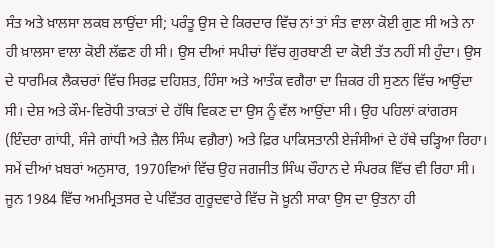ਸੰਤ ਅਤੇ ਖ਼ਾਲਸਾ ਲਕਬ ਲਾਉਂਦਾ ਸੀ; ਪਰੰਤੂ ਉਸ ਦੇ ਕਿਰਦਾਰ ਵਿੱਚ ਨਾਂ ਤਾਂ ਸੰਤ ਵਾਲਾ ਕੋਈ ਗੁਣ ਸੀ ਅਤੇ ਨਾ ਹੀ ਖ਼ਾਲਸਾ ਵਾਲਾ ਕੋਈ ਲੱਛਣ ਹੀ ਸੀ। ਉਸ ਦੀਆਂ ਸਪੀਚਾਂ ਵਿੱਚ ਗੁਰਬਾਣੀ ਦਾ ਕੋਈ ਤੱਤ ਨਹੀਂ ਸੀ ਹੁੰਦਾ। ਉਸ ਦੇ ਧਾਰਮਿਕ ਲੈਕਚਰਾਂ ਵਿੱਚ ਸਿਰਫ਼ ਦਹਿਸ਼ਤ, ਹਿੰਸਾ ਅਤੇ ਆਤੰਕ ਵਗੈਰਾ ਦਾ ਜ਼ਿਕਰ ਹੀ ਸੁਣਨ ਵਿੱਚ ਆਉਂਦਾ ਸੀ। ਦੇਸ਼ ਅਤੇ ਕੌਮ-ਵਿਰੋਧੀ ਤਾਕਤਾਂ ਦੇ ਹੱਥਿ ਵਿਕਣ ਦਾ ਉਸ ਨੂੰ ਵੱਲ ਆਉਂਦਾ ਸੀ। ਉਹ ਪਹਿਲਾਂ ਕਾਂਗਰਸ (ਇੰਦਰਾ ਗਾਂਧੀ, ਸੰਜੇ ਗਾਂਧੀ ਅਤੇ ਜ਼ੈਲ ਸਿੰਘ ਵਗ਼ੈਰਾ) ਅਤੇ ਫ਼ਿਰ ਪਾਕਿਸਤਾਨੀ ਏਜੰਸੀਆਂ ਦੇ ਹੱਥੇ ਚੜ੍ਹਿਆ ਰਿਹਾ। ਸਮੇਂ ਦੀਆਂ ਖ਼ਬਰਾਂ ਅਨੁਸਾਰ, 1970ਵਿਆਂ ਵਿੱਚ ਉਹ ਜਗਜੀਤ ਸਿੰਘ ਚੌਹਾਨ ਦੇ ਸੰਪਰਕ ਵਿੱਚ ਵੀ ਰਿਹਾ ਸੀ। ਜੂਨ 1984 ਵਿੱਚ ਅਮਮ੍ਰਿਤਸਰ ਦੇ ਪਵਿੱਤਰ ਗੁਰੂਦਵਾਰੇ ਵਿੱਚ ਜੋ ਖ਼ੂਨੀ ਸਾਕਾ ਉਸ ਦਾ ਉਤਨਾ ਹੀ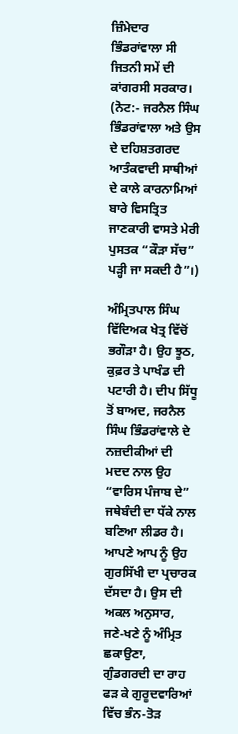ਜ਼ਿੰਮੇਦਾਰ ਭਿੰਡਰਾਂਵਾਲਾ ਸੀ ਜਿਤਨੀ ਸਮੇਂ ਦੀ ਕਾਂਗਰਸੀ ਸਰਕਾਰ। (ਨੋਟ:- ਜਰਨੈਲ ਸਿੰਘ ਭਿੰਡਰਾਂਵਾਲਾ ਅਤੇ ਉਸ ਦੇ ਦਹਿਸ਼ਤਗਰਦ ਆਤੰਕਵਾਦੀ ਸਾਥੀਆਂ ਦੇ ਕਾਲੇ ਕਾਰਨਾਮਿਆਂ ਬਾਰੇ ਵਿਸਤ੍ਰਿਤ ਜਾਣਕਾਰੀ ਵਾਸਤੇ ਮੇਰੀ ਪੁਸਤਕ “ਕੌੜਾ ਸੱਚ” ਪੜ੍ਹੀ ਜਾ ਸਕਦੀ ਹੈ”।)

ਅੰਮ੍ਰਿਤਪਾਲ ਸਿੰਘ ਵਿੱਦਿਅਕ ਖੇਤ੍ਰ ਵਿੱਚੋਂ ਭਗੌੜਾ ਹੈ। ਉਹ ਝੂਠ, ਕੁਫ਼ਰ ਤੇ ਪਾਖੰਡ ਦੀ ਪਟਾਰੀ ਹੈ। ਦੀਪ ਸਿੱਧੂ ਤੋਂ ਬਾਅਦ, ਜਰਨੈਲ ਸਿੰਘ ਭਿੰਡਰਾਂਵਾਲੇ ਦੇ ਨਜ਼ਦੀਕੀਆਂ ਦੀ ਮਦਦ ਨਾਲ ਉਹ “ਵਾਰਿਸ ਪੰਜਾਬ ਦੇ” ਜਥੇਬੰਦੀ ਦਾ ਧੱਕੇ ਨਾਲ ਬਣਿਆ ਲੀਡਰ ਹੈ। ਆਪਣੇ ਆਪ ਨੂੰ ਉਹ ਗੁਰਸਿੱਖੀ ਦਾ ਪ੍ਰਚਾਰਕ ਦੱਸਦਾ ਹੈ। ਉਸ ਦੀ ਅਕਲ ਅਨੁਸਾਰ, ਜਣੇ-ਖਣੇ ਨੂੰ ਅੰਮ੍ਰਿਤ ਛਕਾਉਣਾ, ਗੁੰਡਗਰਦੀ ਦਾ ਰਾਹ ਫੜ ਕੇ ਗੁਰੂਦਵਾਰਿਆਂ ਵਿੱਚ ਭੰਨ-ਤੋੜ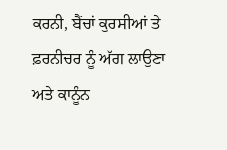ਕਰਨੀ, ਬੈਂਚਾਂ ਕੁਰਸੀਆਂ ਤੇ ਫ਼ਰਨੀਚਰ ਨੂੰ ਅੱਗ ਲਾਉਣਾ ਅਤੇ ਕਾਨੂੰਨ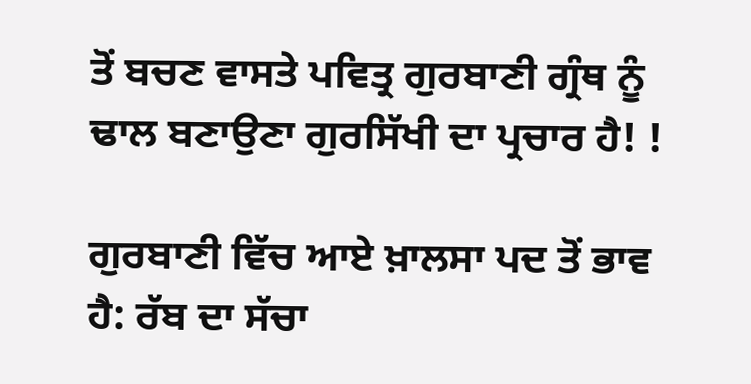ਤੋਂ ਬਚਣ ਵਾਸਤੇ ਪਵਿਤ੍ਰ ਗੁਰਬਾਣੀ ਗ੍ਰੰਥ ਨੂੰ ਢਾਲ ਬਣਾਉਣਾ ਗੁਰਸਿੱਖੀ ਦਾ ਪ੍ਰਚਾਰ ਹੈ! !

ਗੁਰਬਾਣੀ ਵਿੱਚ ਆਏ ਖ਼ਾਲਸਾ ਪਦ ਤੋਂ ਭਾਵ ਹੈ: ਰੱਬ ਦਾ ਸੱਚਾ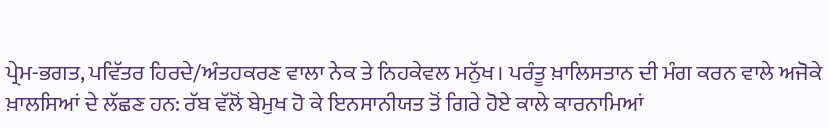ਪ੍ਰੇਮ-ਭਗਤ, ਪਵਿੱਤਰ ਹਿਰਦੇ/ਅੰਤਹਕਰਣ ਵਾਲਾ ਨੇਕ ਤੇ ਨਿਹਕੇਵਲ ਮਨੁੱਖ। ਪਰੰਤੂ ਖ਼ਾਲਿਸਤਾਨ ਦੀ ਮੰਗ ਕਰਨ ਵਾਲੇ ਅਜੋਕੇ ਖ਼ਾਲਸਿਆਂ ਦੇ ਲੱਛਣ ਹਨ: ਰੱਬ ਵੱਲੋਂ ਬੇਮੁਖ ਹੋ ਕੇ ਇਨਸਾਨੀਯਤ ਤੋਂ ਗਿਰੇ ਹੋਏ ਕਾਲੇ ਕਾਰਨਾਮਿਆਂ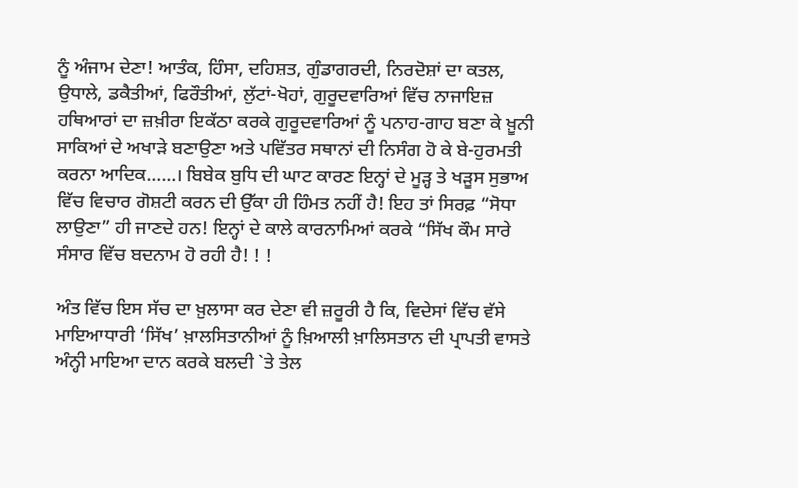ਨੂੰ ਅੰਜਾਮ ਦੇਣਾ! ਆਤੰਕ, ਹਿੰਸਾ, ਦਹਿਸ਼ਤ, ਗੁੰਡਾਗਰਦੀ, ਨਿਰਦੋਸ਼ਾਂ ਦਾ ਕਤਲ, ਉਧਾਲੇ, ਡਕੈਤੀਆਂ, ਫਿਰੌਤੀਆਂ, ਲੁੱਟਾਂ-ਖੋਹਾਂ, ਗੁਰੂਦਵਾਰਿਆਂ ਵਿੱਚ ਨਾਜਾਇਜ਼ ਹਥਿਆਰਾਂ ਦਾ ਜ਼ਖ਼ੀਰਾ ਇਕੱਠਾ ਕਰਕੇ ਗੁਰੂਦਵਾਰਿਆਂ ਨੂੰ ਪਨਾਹ-ਗਾਹ ਬਣਾ ਕੇ ਖ਼ੂਨੀ ਸਾਕਿਆਂ ਦੇ ਅਖਾੜੇ ਬਣਾਉਣਾ ਅਤੇ ਪਵਿੱਤਰ ਸਥਾਨਾਂ ਦੀ ਨਿਸੰਗ ਹੋ ਕੇ ਬੇ-ਹੁਰਮਤੀ ਕਰਨਾ ਆਦਿਕ……। ਬਿਬੇਕ ਬੁਧਿ ਦੀ ਘਾਟ ਕਾਰਣ ਇਨ੍ਹਾਂ ਦੇ ਮੂੜ੍ਹ ਤੇ ਖੜੂਸ ਸੁਭਾਅ ਵਿੱਚ ਵਿਚਾਰ ਗੋਸ਼ਟੀ ਕਰਨ ਦੀ ਉੱਕਾ ਹੀ ਹਿੰਮਤ ਨਹੀਂ ਹੈ! ਇਹ ਤਾਂ ਸਿਰਫ਼ “ਸੋਧਾ ਲਾਉਣਾ” ਹੀ ਜਾਣਦੇ ਹਨ! ਇਨ੍ਹਾਂ ਦੇ ਕਾਲੇ ਕਾਰਨਾਮਿਆਂ ਕਰਕੇ “ਸਿੱਖ ਕੌਮ ਸਾਰੇ ਸੰਸਾਰ ਵਿੱਚ ਬਦਨਾਮ ਹੋ ਰਹੀ ਹੈ! ! !

ਅੰਤ ਵਿੱਚ ਇਸ ਸੱਚ ਦਾ ਖ਼ੁਲਾਸਾ ਕਰ ਦੇਣਾ ਵੀ ਜ਼ਰੂਰੀ ਹੈ ਕਿ, ਵਿਦੇਸਾਂ ਵਿੱਚ ਵੱਸੇ ਮਾਇਆਧਾਰੀ ‘ਸਿੱਖ’ ਖ਼ਾਲਸਿਤਾਨੀਆਂ ਨੂੰ ਖ਼ਿਆਲੀ ਖ਼ਾਲਿਸਤਾਨ ਦੀ ਪ੍ਰਾਪਤੀ ਵਾਸਤੇ ਅੰਨ੍ਹੀ ਮਾਇਆ ਦਾਨ ਕਰਕੇ ਬਲਦੀ `ਤੇ ਤੇਲ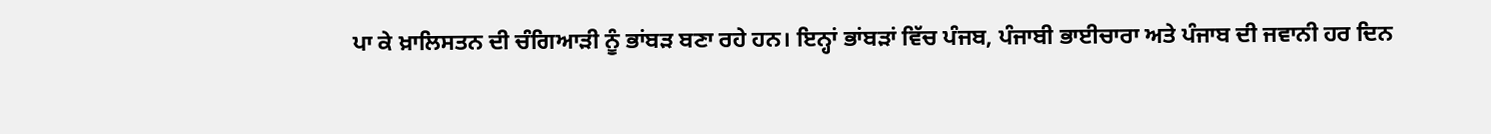ਪਾ ਕੇ ਖ਼ਾਲਿਸਤਨ ਦੀ ਚੰਗਿਆੜੀ ਨੂੰ ਭਾਂਬੜ ਬਣਾ ਰਹੇ ਹਨ। ਇਨ੍ਹਾਂ ਭਾਂਬੜਾਂ ਵਿੱਚ ਪੰਜਬ, ਪੰਜਾਬੀ ਭਾਈਚਾਰਾ ਅਤੇ ਪੰਜਾਬ ਦੀ ਜਵਾਨੀ ਹਰ ਦਿਨ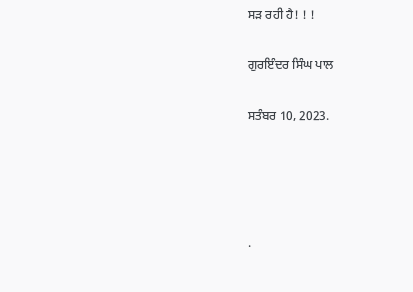ਸੜ ਰਹੀ ਹੈ! ! !

ਗੁਰਇੰਦਰ ਸਿੰਘ ਪਾਲ

ਸਤੰਬਰ 10, 2023.




.